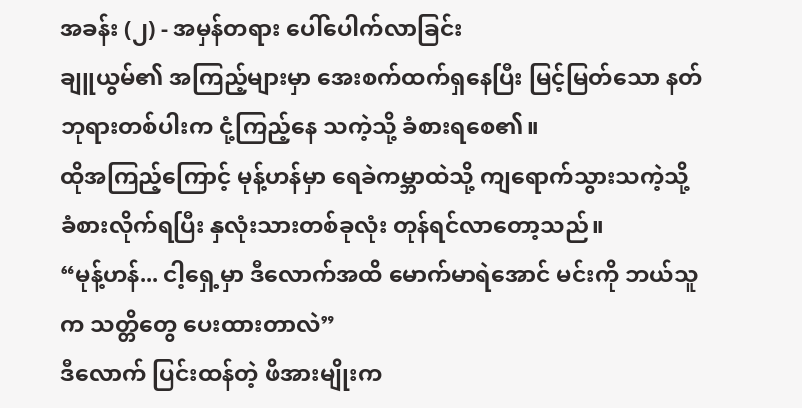အခန်း (၂) - အမှန်တရား ပေါ်ပေါက်လာခြင်း
ချူယွမ်၏ အကြည့်များမှာ အေးစက်ထက်ရှနေပြီး မြင့်မြတ်သော နတ်ဘုရားတစ်ပါးက ငုံ့ကြည့်နေ သကဲ့သို့ ခံစားရစေ၏။
ထိုအကြည့်ကြောင့် မုန့်ဟန်မှာ ရေခဲကမ္ဘာထဲသို့ ကျရောက်သွားသကဲ့သို့ ခံစားလိုက်ရပြီး နှလုံးသားတစ်ခုလုံး တုန်ရင်လာတော့သည်။
“မုန့်ဟန်... ငါ့ရှေ့မှာ ဒီလောက်အထိ မောက်မာရဲအောင် မင်းကို ဘယ်သူက သတ္တိတွေ ပေးထားတာလဲ”
ဒီလောက် ပြင်းထန်တဲ့ ဖိအားမျိုးက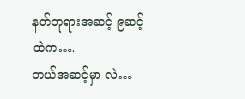နတ်ဘုရားအဆင့် ၉ဆင့်ထဲက….
ဘယ်အဆင့်မှာ လဲ…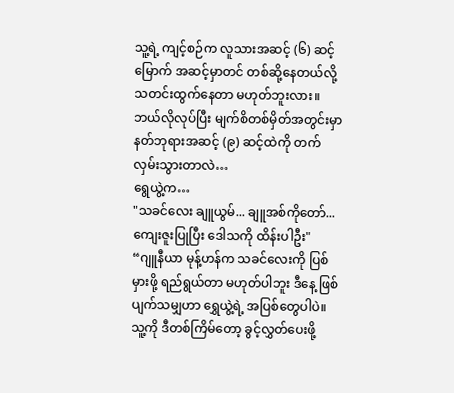သူ့ရဲ့ ကျင့်စဉ်က လူသားအဆင့် (၆) ဆင့်မြောက် အဆင့်မှာတင် တစ်ဆို့နေတယ်လို့ သတင်းထွက်နေတာ မဟုတ်ဘူးလား။
ဘယ်လိုလုပ်ပြီး မျက်စိတစ်မှိတ်အတွင်းမှာ နတ်ဘုရားအဆင့် (၉) ဆင့်ထဲကို တက်လှမ်းသွားတာလဲ…
ရွေယွဲ့က…
"သခင်လေး ချူယွမ်... ချူအစ်ကိုတော်... ကျေးဇူးပြုပြီး ဒေါသကို ထိန်းပါဦး"
“ဂျူနီယာ မုန့်ဟန်က သခင်လေးကို ပြစ်မှားဖို့ ရည်ရွယ်တာ မဟုတ်ပါဘူး ဒီနေ့ ဖြစ်ပျက်သမျှဟာ ရွှေယွဲ့ရဲ့ အပြစ်တွေပါပဲ။ သူ့ကို ဒီတစ်ကြိမ်တော့ ခွင့်လွှတ်ပေးဖို့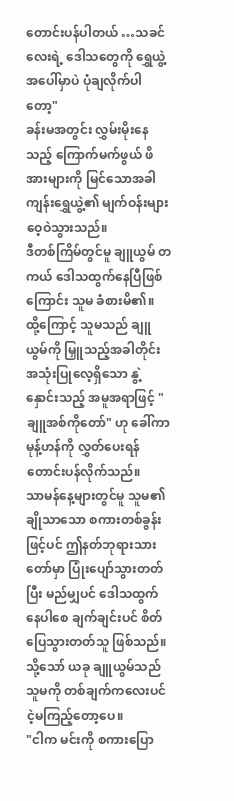တောင်းပန်ပါတယ် …သခင်လေးရဲ့ ဒေါသတွေကို ရွှေယွဲ့အပေါ်မှာပဲ ပုံချလိုက်ပါတော့"
ခန်းမအတွင်း လွှမ်းမိုးနေသည့် ကြောက်မက်ဖွယ် ဖိအားများကို မြင်သောအခါ ကျန်းရွှေယွဲ့၏ မျက်ဝန်းများ ဝေ့ဝဲသွားသည်။
ဒီတစ်ကြိမ်တွင်မူ ချူယွမ် တကယ် ဒေါသထွက်နေပြီဖြစ်ကြောင်း သူမ ခံစားမိ၏။
ထို့ကြောင့် သူမသည် ချူယွမ်ကို မြှူသည့်အခါတိုင်း အသုံးပြုလေ့ရှိသော နွဲ့နှောင်းသည့် အမူအရာဖြင့် "ချူအစ်ကိုတော်" ဟု ခေါ်ကာ မုန့်ဟန်ကို လွှတ်ပေးရန် တောင်းပန်လိုက်သည်။
သာမန်နေ့များတွင်မူ သူမ၏ ချိုသာသော စကားတစ်ခွန်းဖြင့်ပင် ဤနတ်ဘုရားသားတော်မှာ ပြုံးပျော်သွားတတ်ပြီး မည်မျှပင် ဒေါသထွက်နေပါစေ ချက်ချင်းပင် စိတ်ပြေသွားတတ်သူ ဖြစ်သည်။
သို့သော် ယခု ချူယွမ်သည် သူမကို တစ်ချက်ကလေးပင် ငဲ့မကြည့်တော့ပေ။
"ငါက မင်းကို စကားပြော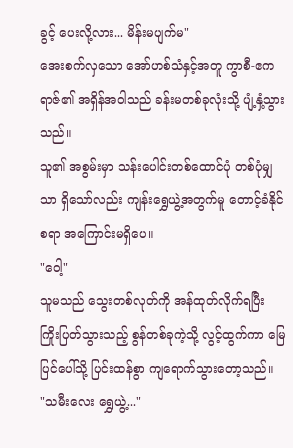ခွင့် ပေးလို့လား... မိန်းမပျက်မ"
အေးစက်လှသော အော်ဟစ်သံနှင့်အတူ ကွာစီ-ဧကရာဇ်၏ အရှိန်အဝါသည် ခန်းမတစ်ခုလုံးသို့ ပျံ့နှံ့သွားသည်။
သူ၏ အစွမ်းမှာ သန်းပေါင်းတစ်ထောင်ပုံ တစ်ပုံမျှသာ ရှိသော်လည်း ကျန်းရွှေယွဲ့အတွက်မူ တောင့်ခံနိုင်စရာ အကြောင်းမရှိပေ။
"ဝေါ့"
သူမသည် သွေးတစ်လုတ်ကို အန်ထုတ်လိုက်ရပြီး ကြိုးပြတ်သွားသည့် စွန်တစ်ခုကဲ့သို့ လွင့်ထွက်ကာ မြေပြင်ပေါ်သို့ ပြင်းထန်စွာ ကျရောက်သွားတော့သည်။
"သမီးလေး ရွှေယွဲ့..."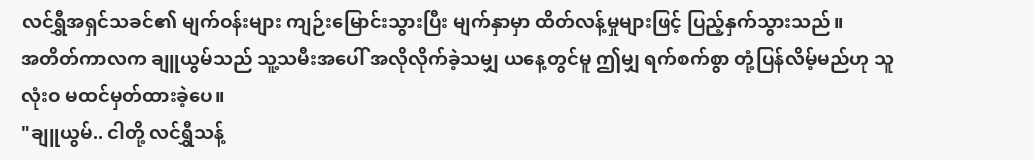လင်ရွှီအရှင်သခင်၏ မျက်ဝန်းများ ကျဉ်းမြောင်းသွားပြီး မျက်နှာမှာ ထိတ်လန့်မှုများဖြင့် ပြည့်နှက်သွားသည်။
အတိတ်ကာလက ချူယွမ်သည် သူ့သမီးအပေါ် အလိုလိုက်ခဲ့သမျှ ယနေ့တွင်မူ ဤမျှ ရက်စက်စွာ တုံ့ပြန်လိမ့်မည်ဟု သူ လုံးဝ မထင်မှတ်ထားခဲ့ပေ။
"ချူယွမ်.. ငါတို့ လင်ရွှီသန့်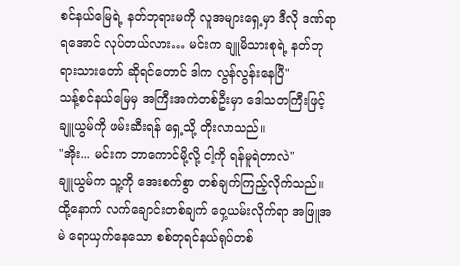စင်နယ်မြေရဲ့ နတ်ဘုရားမကို လူအများရှေ့မှာ ဒီလို ဒဏ်ရာရအောင် လုပ်တယ်လား… မင်းက ချူမိသားစုရဲ့ နတ်ဘုရားသားတော် ဆိုရင်တောင် ဒါက လွန်လွန်းနေပြီ"
သန့်စင်နယ်မြေမှ အကြီးအကဲတစ်ဦးမှာ ဒေါသတကြီးဖြင့် ချူယွမ်ကို ဖမ်းဆီးရန် ရှေ့သို့ တိုးလာသည်။
"အိုး... မင်းက ဘာကောင်မို့လို့ ငါ့ကို ရန်မူရဲတာလဲ"
ချူယွမ်က သူ့ကို အေးစက်စွာ တစ်ချက်ကြည့်လိုက်သည်။
ထို့နောက် လက်ချောင်းတစ်ချက် ဝှေ့ယမ်းလိုက်ရာ အဖြူအမဲ ရောယှက်နေသော စစ်တုရင်နယ်ရုပ်တစ်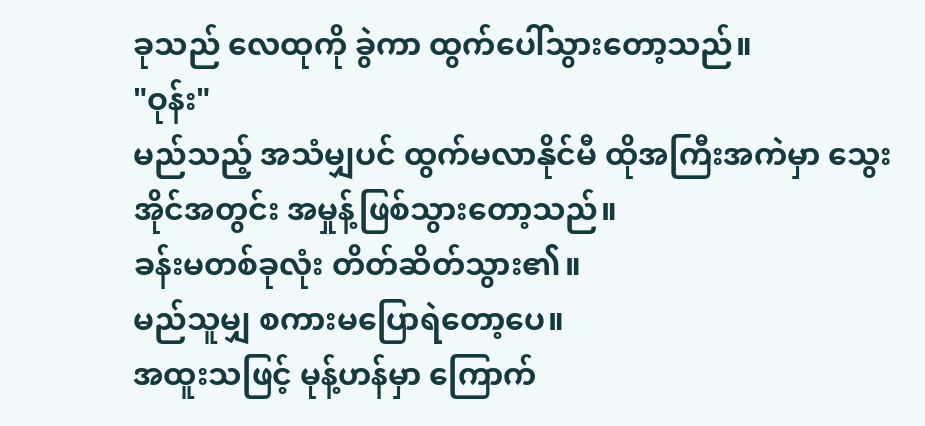ခုသည် လေထုကို ခွဲကာ ထွက်ပေါ်သွားတော့သည်။
"ဝုန်း"
မည်သည့် အသံမျှပင် ထွက်မလာနိုင်မီ ထိုအကြီးအကဲမှာ သွေးအိုင်အတွင်း အမှုန့်ဖြစ်သွားတော့သည်။
ခန်းမတစ်ခုလုံး တိတ်ဆိတ်သွား၏။
မည်သူမျှ စကားမပြောရဲတော့ပေ။
အထူးသဖြင့် မုန့်ဟန်မှာ ကြောက်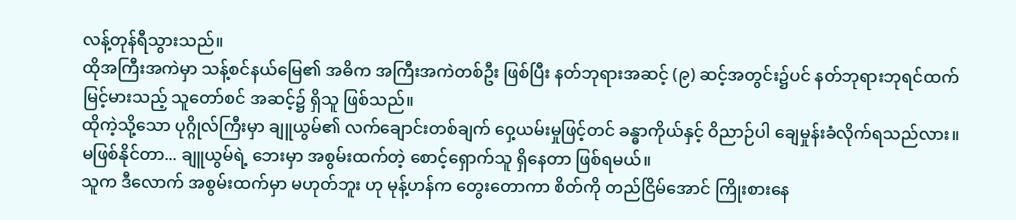လန့်တုန်ရီသွားသည်။
ထိုအကြီးအကဲမှာ သန့်စင်နယ်မြေ၏ အဓိက အကြီးအကဲတစ်ဦး ဖြစ်ပြီး နတ်ဘုရားအဆင့် (၉) ဆင့်အတွင်း၌ပင် နတ်ဘုရားဘုရင်ထက် မြင့်မားသည့် သူတော်စင် အဆင့်၌ ရှိသူ ဖြစ်သည်။
ထိုကဲ့သို့သော ပုဂ္ဂိုလ်ကြီးမှာ ချူယွမ်၏ လက်ချောင်းတစ်ချက် ဝှေ့ယမ်းမှုဖြင့်တင် ခန္ဓာကိုယ်နှင့် ဝိညာဉ်ပါ ချေမှုန်းခံလိုက်ရသည်လား။
မဖြစ်နိုင်တာ... ချူယွမ်ရဲ့ ဘေးမှာ အစွမ်းထက်တဲ့ စောင့်ရှောက်သူ ရှိနေတာ ဖြစ်ရမယ်။
သူက ဒီလောက် အစွမ်းထက်မှာ မဟုတ်ဘူး ဟု မုန့်ဟန်က တွေးတောကာ စိတ်ကို တည်ငြိမ်အောင် ကြိုးစားနေ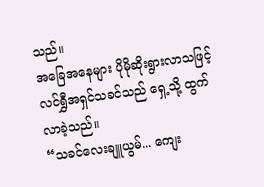သည်။
အခြေအနေများ ပိုမိုဆိုးရွားလာသဖြင့် လင်ရွှီအရှင်သခင်သည် ရှေ့သို့ ထွက်လာခဲ့သည်။
“သခင်လေးချူယွမ်... ကျေး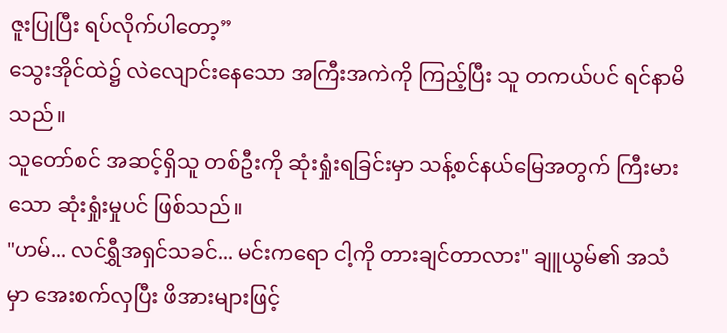ဇူးပြုပြီး ရပ်လိုက်ပါတော့”
သွေးအိုင်ထဲ၌ လဲလျောင်းနေသော အကြီးအကဲကို ကြည့်ပြီး သူ တကယ်ပင် ရင်နာမိသည်။
သူတော်စင် အဆင့်ရှိသူ တစ်ဦးကို ဆုံးရှုံးရခြင်းမှာ သန့်စင်နယ်မြေအတွက် ကြီးမားသော ဆုံးရှုံးမှုပင် ဖြစ်သည်။
"ဟမ်... လင်ရွှီအရှင်သခင်... မင်းကရော ငါ့ကို တားချင်တာလား" ချူယွမ်၏ အသံမှာ အေးစက်လှပြီး ဖိအားများဖြင့်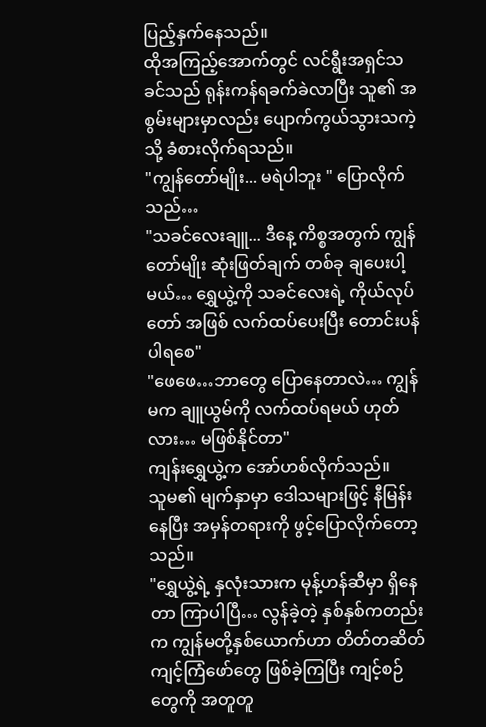ပြည့်နှက်နေသည်။
ထိုအကြည့်အောက်တွင် လင်ရွီးအရှင်သခင်သည် ရုန်းကန်ရခက်ခဲလာပြီး သူ၏ အစွမ်းများမှာလည်း ပျောက်ကွယ်သွားသကဲ့သို့ ခံစားလိုက်ရသည်။
"ကျွန်တော်မျိုး... မရဲပါဘူး " ပြောလိုက်သည်…
"သခင်လေးချူ... ဒီနေ့ ကိစ္စအတွက် ကျွန်တော်မျိုး ဆုံးဖြတ်ချက် တစ်ခု ချပေးပါ့မယ်… ရွှေယွဲ့ကို သခင်လေးရဲ့ ကိုယ်လုပ်တော် အဖြစ် လက်ထပ်ပေးပြီး တောင်းပန်ပါရစေ"
"ဖေဖေ…ဘာတွေ ပြောနေတာလဲ… ကျွန်မက ချူယွမ်ကို လက်ထပ်ရမယ် ဟုတ်လား… မဖြစ်နိုင်တာ"
ကျန်းရွှေယွဲ့က အော်ဟစ်လိုက်သည်။
သူမ၏ မျက်နှာမှာ ဒေါသများဖြင့် နီမြန်းနေပြီး အမှန်တရားကို ဖွင့်ပြောလိုက်တော့သည်။
"ရွှေယွဲ့ရဲ့ နှလုံးသားက မုန့်ဟန်ဆီမှာ ရှိနေတာ ကြာပါပြီ… လွန်ခဲ့တဲ့ နှစ်နှစ်ကတည်းက ကျွန်မတို့နှစ်ယောက်ဟာ တိတ်တဆိတ် ကျင့်ကြံဖော်တွေ ဖြစ်ခဲ့ကြပြီး ကျင့်စဉ်တွေကို အတူတူ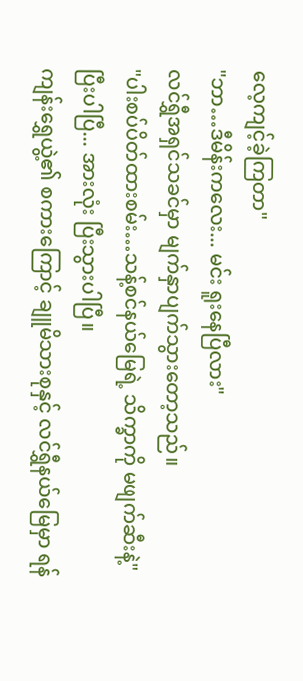လေ့ကျင့်ခဲ့ကြတာ"
"ဘာ…ဒီမိန်းကလေး... မင်း ရူးနေပြီလား"
လင်ရွှီအရှင်သခင်မှာ မျက်နှာပျက်သွားတော့သည်။
"ပါးစပ်ပိတ်ထားစမ်း…သန့်စင်နယ်မြေရဲ့ သိက္ခာကို မဖျက်ဆီးနဲ့"
ပြီးပါပြီ... အားလုံး ပြီးသွားပါပြီ။
ကျန်းရွှေယွဲ့၏ စကားကြောင့် ချူမိသားစုနှင့် လင်ရွှီနယ်မြေမှာ ရန်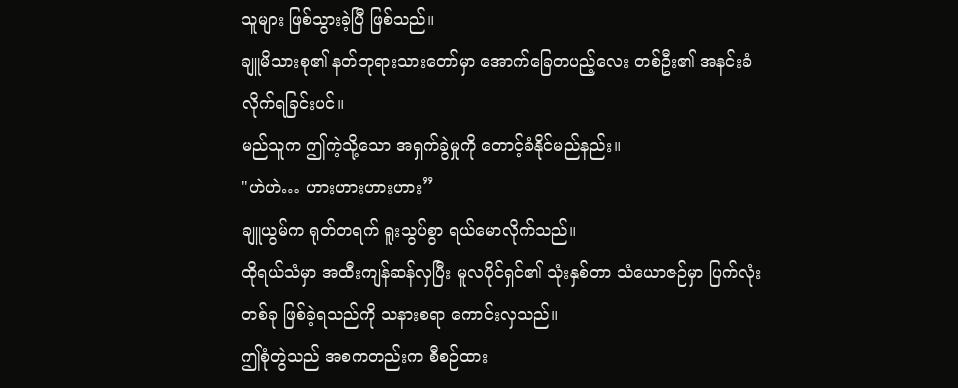သူများ ဖြစ်သွားခဲ့ပြီ ဖြစ်သည်။
ချူမိသားစု၏ နတ်ဘုရားသားတော်မှာ အောက်ခြေတပည့်လေး တစ်ဦး၏ အနင်းခံလိုက်ရခြင်းပင်။
မည်သူက ဤကဲ့သို့သော အရှက်ခွဲမှုကို တောင့်ခံနိုင်မည်နည်း။
"ဟဲဟဲ… ဟားဟားဟားဟား”
ချူယွမ်က ရုတ်တရက် ရူးသွပ်စွာ ရယ်မောလိုက်သည်။
ထိုရယ်သံမှာ အထီးကျန်ဆန်လှပြီး မူလပိုင်ရှင်၏ သုံးနှစ်တာ သံယောဇဉ်မှာ ပြက်လုံးတစ်ခု ဖြစ်ခဲ့ရသည်ကို သနားစရာ ကောင်းလှသည်။
ဤစုံတွဲသည် အစကတည်းက စီစဉ်ထား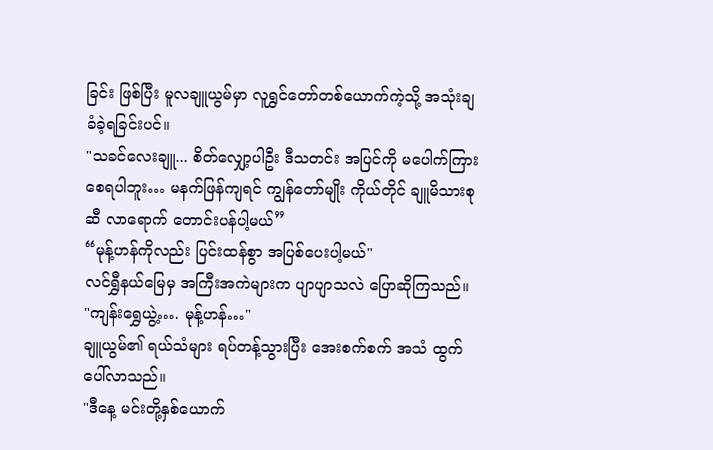ခြင်း ဖြစ်ပြီး မူလချူယွမ်မှာ လူရွှင်တော်တစ်ယောက်ကဲ့သို့ အသုံးချခံခဲ့ရခြင်းပင်။
"သခင်လေးချူ... စိတ်လျှော့ပါဦး ဒီသတင်း အပြင်ကို မပေါက်ကြားစေရပါဘူး… မနက်ဖြန်ကျရင် ကျွန်တော်မျိုး ကိုယ်တိုင် ချူမိသားစုဆီ လာရောက် တောင်းပန်ပါ့မယ်”
“မုန့်ဟန်ကိုလည်း ပြင်းထန်စွာ အပြစ်ပေးပါ့မယ်"
လင်ရွှီနယ်မြေမှ အကြီးအကဲများက ပျာပျာသလဲ ပြောဆိုကြသည်။
"ကျန်းရွှေယွဲ့…. မုန့်ဟန်…"
ချူယွမ်၏ ရယ်သံများ ရပ်တန့်သွားပြီး အေးစက်စက် အသံ ထွက်ပေါ်လာသည်။
"ဒီနေ့ မင်းတို့နှစ်ယောက်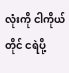လုံးကို ငါကိုယ်တိုင် ငရဲပို့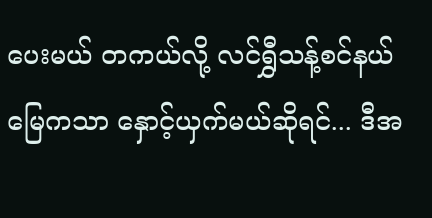ပေးမယ် တကယ်လို့ လင်ရွှီသန့်စင်နယ်မြေကသာ နှောင့်ယှက်မယ်ဆိုရင်... ဒီအ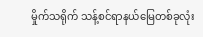မှိုက်သရိုက် သန့်စင်ရာနယ်မြေတစ်ခုလုံး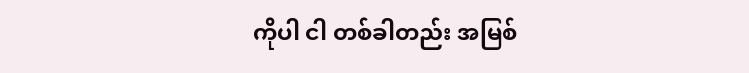ကိုပါ ငါ တစ်ခါတည်း အမြစ်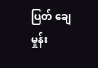ပြတ် ချေမှုန်း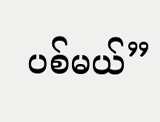ပစ်မယ်”